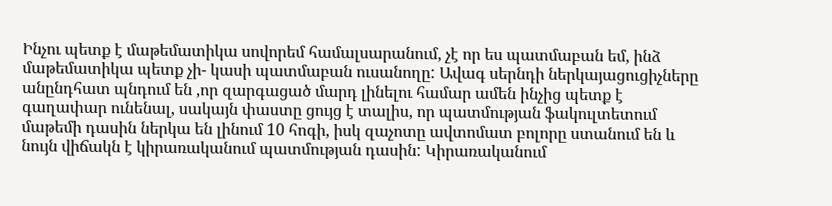Ինչու պետք է մաթեմատիկա սովորեմ համալսարանում, չէ որ ես պատմաբան եմ, ինձ մաթեմատիկա պետք չի- կասի պատմաբան ուսանողը: Ավագ սերնդի ներկայացուցիչները անընդհատ պնդում են ,որ զարգացած մարդ լինելու համար ամեն ինչից պետք է գաղափար ունենալ, սակայն փաստը ցույց է տալիս, որ պատմության ֆակուլտետում մաթեմի դասին ներկա են լինում 10 հոգի, իսկ զաչոտը ավտոմատ բոլորը ստանում են և նույն վիճակն է կիրառականում պատմության դասին: Կիրառականում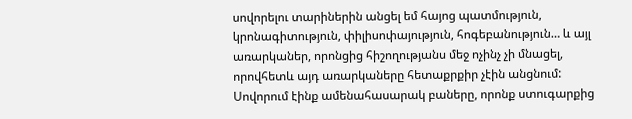սովորելու տարիներին անցել եմ հայոց պատմություն, կրոնագիտություն, փիլիսոփայություն, հոգեբանություն… և այլ առարկաներ, որոնցից հիշողությանս մեջ ոչինչ չի մնացել, որովհետև այդ առարկաները հետաքրքիր չէին անցնում: Սովորում էինք ամենահասարակ բաները, որոնք ստուգարքից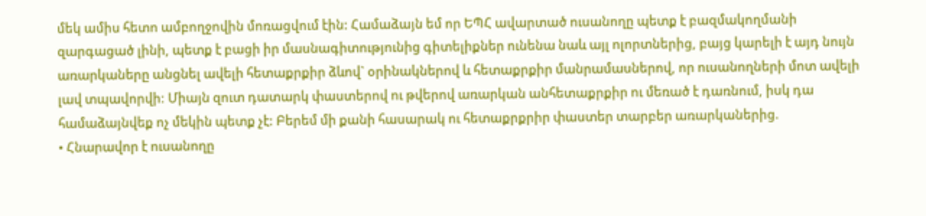մեկ ամիս հետո ամբողջովին մոռացվում էին: Համաձայն եմ որ ԵՊՀ ավարտած ուսանողը պետք է բազմակողմանի զարգացած լինի, պետք է բացի իր մասնագիտությունից գիտելիքներ ունենա նաև այլ ոլորտներից, բայց կարելի է այդ նույն առարկաները անցնել ավելի հետաքրքիր ձևով` օրինակներով և հետաքրքիր մանրամասներով, որ ուսանողների մոտ ավելի լավ տպավորվի: Միայն զուտ դատարկ փաստերով ու թվերով առարկան անհետաքրքիր ու մեռած է դառնում, իսկ դա համաձայնվեք ոչ մեկին պետք չէ: Բերեմ մի քանի հասարակ ու հետաքրքրիր փաստեր տարբեր առարկաներից.
• Հնարավոր է ուսանողը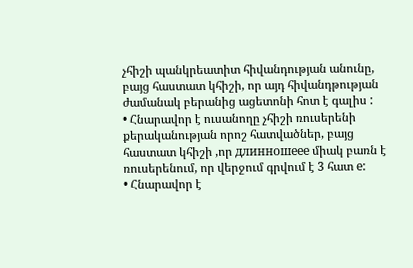չհիշի պանկրեատիտ հիվանդության անունը, բայց հաստատ կհիշի, որ այդ հիվանդթության ժամանակ բերանից ացետոնի հոտ է գալիս :
• Հնարավոր է ուսանողը չհիշի ռուսերենի քերականության որոշ հատվածներ, բայց հաստատ կհիշի ,որ длинношеее միակ բառն է ռուսերենում, որ վերջում գրվում է 3 հատ е:
• Հնարավոր է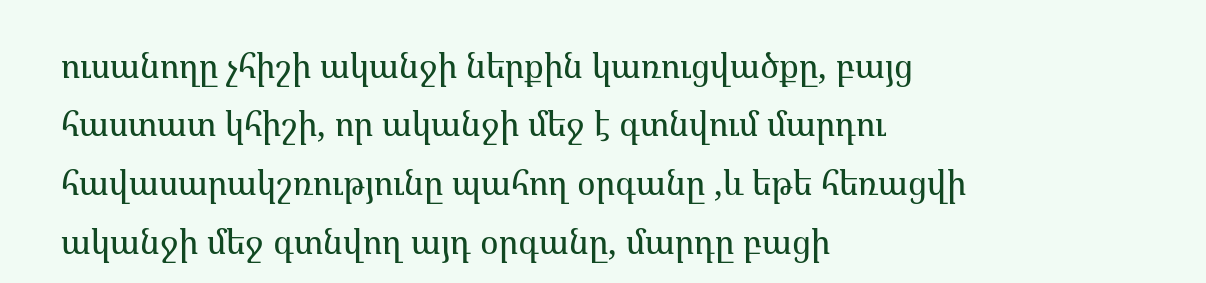ուսանողը չհիշի ականջի ներքին կառուցվածքը, բայց հաստատ կհիշի, որ ականջի մեջ է գտնվում մարդու հավասարակշռությունը պահող օրգանը ,և եթե հեռացվի ականջի մեջ գտնվող այդ օրգանը, մարդը բացի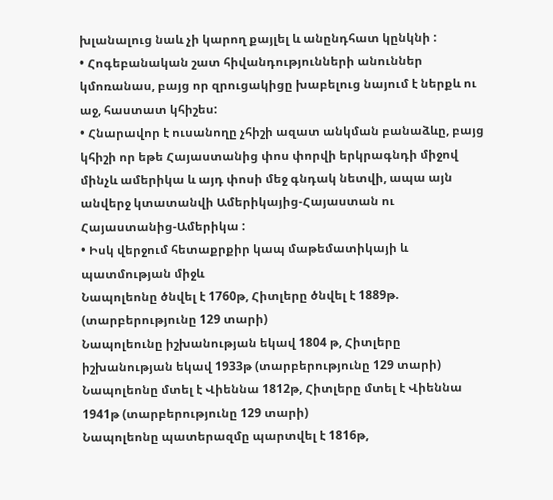խլանալուց նաև չի կարող քայլել և անընդհատ կընկնի :
• Հոգեբանական շատ հիվանդությունների անուններ կմոռանաս, բայց որ զրուցակիցը խաբելուց նայում է ներքև ու աջ, հաստատ կհիշես:
• Հնարավոր է ուսանողը չհիշի ազատ անկման բանաձևը, բայց կհիշի որ եթե Հայաստանից փոս փորվի երկրագնդի միջով մինչև ամերիկա և այդ փոսի մեջ գնդակ նետվի, ապա այն անվերջ կտատանվի Ամերիկայից-Հայաստան ու Հայաստանից-Ամերիկա :
• Իսկ վերջում հետաքրքիր կապ մաթեմատիկայի և պատմության միջև
Նապոլեոնը ծնվել է 1760թ, Հիտլերը ծնվել է 1889թ. (տարբերությունը 129 տարի)
Նապոլեունը իշխանության եկավ 1804 թ, Հիտլերը իշխանության եկավ 1933թ (տարբերությունը 129 տարի)
Նապոլեոնը մտել է Վիեննա 1812թ, Հիտլերը մտել է Վիեննա 1941թ (տարբերությունը 129 տարի)
Նապոլեոնը պատերազմը պարտվել է 1816թ,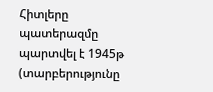Հիտլերը պատերազմը պարտվել է 1945թ (տարբերությունը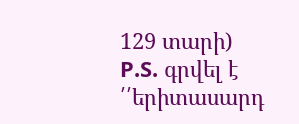129 տարի)
P.S. գրվել է ՛՛երիտասարդ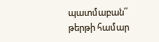պատմաբան՛՛ թերթի համար